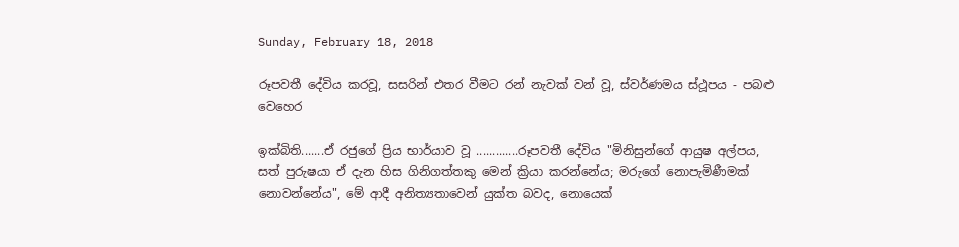Sunday, February 18, 2018

රූපවතී දේවිය කරවූ, සසරින් එතර වීමට රන් නැවක් වන් වූ, ස්වර්ණමය ස්ථූපය - පබළු වෙහෙර

ඉක්බිති.......ඒ රජුගේ ප්‍රිය භාර්යාව වූ .............රූපවතී දේවිය "මිනිසුන්ගේ ආයුෂ අල්පය, සත් පුරුෂයා ඒ දැන හිස ගිනිගත්තකු මෙන් ක්‍රියා කරන්නේය; මරුගේ නොපැමිණීමක් නොවන්නේය", මේ ආදී අනිත්‍යතාවෙන් යුක්ත බවද, නොයෙක්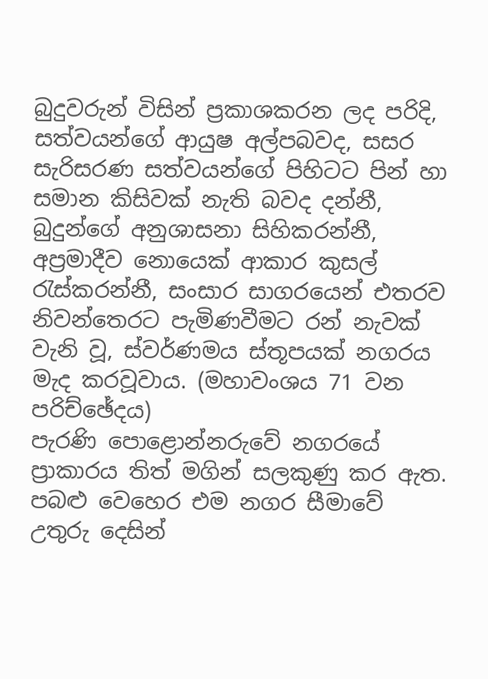බුදුවරුන් විසින් ප්‍රකාශකරන ලද පරිදි, සත්වයන්ගේ ආයුෂ අල්පබවද, සසර සැරිසරණ සත්වයන්ගේ පිහිටට පින් හා සමාන කිසිවක් නැති බවද දන්නී, බුදුන්ගේ අනුශාසනා සිහිකරන්නී, අප්‍රමාදීව නොයෙක් ආකාර කුසල් රැස්කරන්නී, සංසාර සාගරයෙන් එතරව නිවන්තෙරට පැමිණවීමට රන් නැවක් වැනි වූ, ස්වර්ණමය ස්තූපයක් නගරය මැද කරවූවාය. (මහාවංශය 71 වන පරිච්ඡේදය)
පැරණි පොළොන්නරුවේ නගරයේ ප්‍රාකාරය තිත් මගින් සලකුණු කර ඇත. පබළු වෙහෙර එම නගර සීමාවේ උතුරු දෙසින්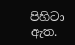පිහිටා ඇත.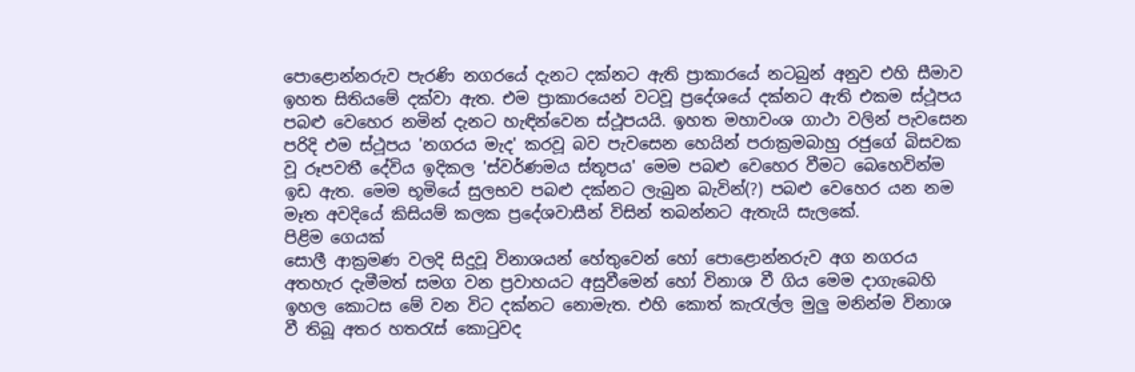පොළොන්නරුව පැරණි නගරයේ දැනට දක්නට ඇති ප්‍රාකාරයේ නටබුන් අනුව එහි සීමාව ඉහත සිතියමේ දක්වා ඇත. එම ප්‍රාකාරයෙන් වටවූ ප්‍රදේශයේ දක්නට ඇති එකම ස්ථූපය පබළු වෙහෙර නමින් දැනට හැඳින්වෙන ස්ථූපයයි. ඉහත මහාවංශ ගාථා වලින් පැවසෙන පරිදි එම ස්ථූපය 'නගරය මැද' කරවූ බව පැවසෙන හෙයින් පරාක්‍රමබාහු රජුගේ බිසවක වූ රූපවතී දේවිය ඉදිකල 'ස්වර්ණමය ස්තූපය' මෙම පබළු වෙහෙර වීමට බෙහෙවින්ම ඉඩ ඇත. මෙම භූමියේ සුලභව පබළු දක්නට ලැබුන බැවින්(?) පබළු වෙහෙර යන නම මෑත අවදියේ කිසියම් කලක ප්‍රදේශවාසීන් විසින් තබන්නට ඇතැයි සැලකේ.
පිළිම ගෙයක්
සොලී ආක්‍රමණ වලදි සිදුවූ විනාශයන් හේතුවෙන් හෝ පොළොන්නරුව අග නගරය අතහැර දැමීමත් සමග වන ප්‍රවාහයට අසුවීමෙන් හෝ විනාශ වී ගිය මෙම දාගැබෙහි ඉහල කොටස මේ වන විට දක්නට නොමැත. එහි කොත් කැරැල්ල මුලු මනින්ම විනාශ වී තිබූ අතර හතරැස් කොටුවද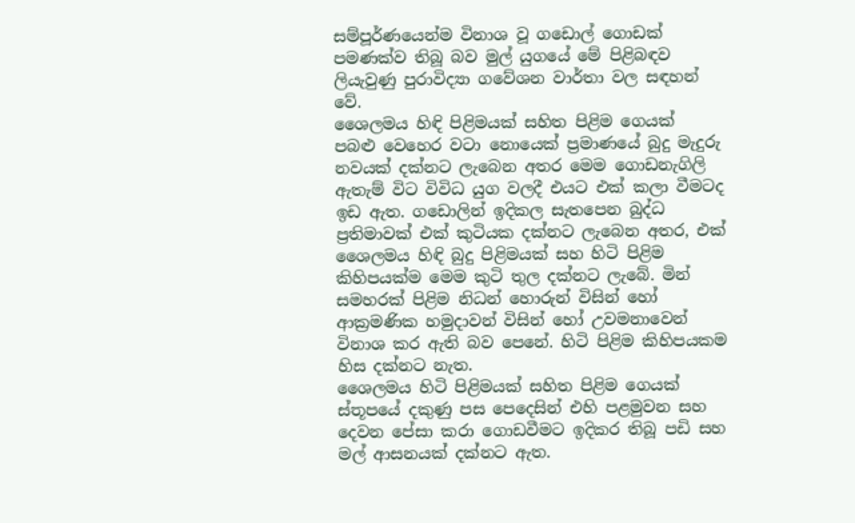සම්පූර්ණයෙන්ම විනාශ වූ ගඩොල් ගොඩක් පමණක්ව තිබූ බව මුල් යුගයේ මේ පිළිබඳව ලියැවුණු පුරාවිද්‍යා ගවේශන වාර්තා වල සඳහන් වේ.
ශෛලමය හිඳි පිළිමයක් සහිත පිළිම ගෙයක්
පබළු වෙහෙර වටා නොයෙක් ප්‍රමාණයේ බුදු මැදුරු නවයක් දක්නට ලැබෙන අතර මෙම ගොඩනැගිලි ඇතැම් විට විවිධ යුග වලදී එයට එක් කලා වීමටද ඉඩ ඇත. ගඩොලින් ඉදිකල සැතපෙන බුද්ධ ප්‍රතිමාවක් එක් කුටියක දක්නට ලැබෙන අතර, එක් ශෛලමය හිඳි බුදු පිළිමයක් සහ හිටි පිළිම කිහිපයක්ම මෙම කුටි තුල දක්නට ලැබේ. මින් සමහරක් පිළිම නිධන් හොරුන් විසින් හෝ ආක්‍රමණික හමුදාවන් විසින් හෝ උවමනාවෙන් විනාශ කර ඇති බව පෙනේ. හිටි පිළිම කිහිපයකම හිස දක්නට නැත.
ශෛලමය හිටි පිළිමයක් සහිත පිළිම ගෙයක්
ස්තූපයේ දකුණු පස පෙදෙසින් එහි පළමුවන සහ දෙවන පේසා කරා ගොඩවීමට ඉදිකර තිබූ පඩි සහ මල් ආසනයක් දක්නට ඇත.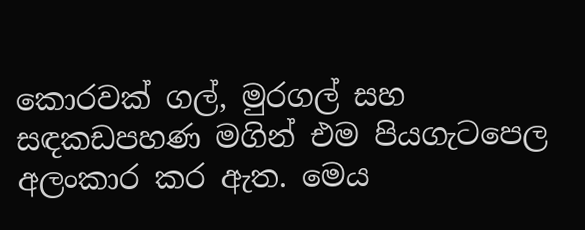කොරවක් ගල්, මුරගල් සහ සඳකඩපහණ මගින් එම පියගැටපෙල අලංකාර කර ඇත. මෙය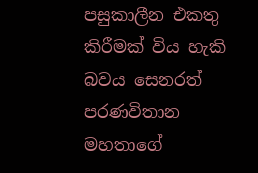පසුකාලීන එකතු කිරීමක් විය හැකි බවය සෙනරත් පරණවිතාන මහතාගේ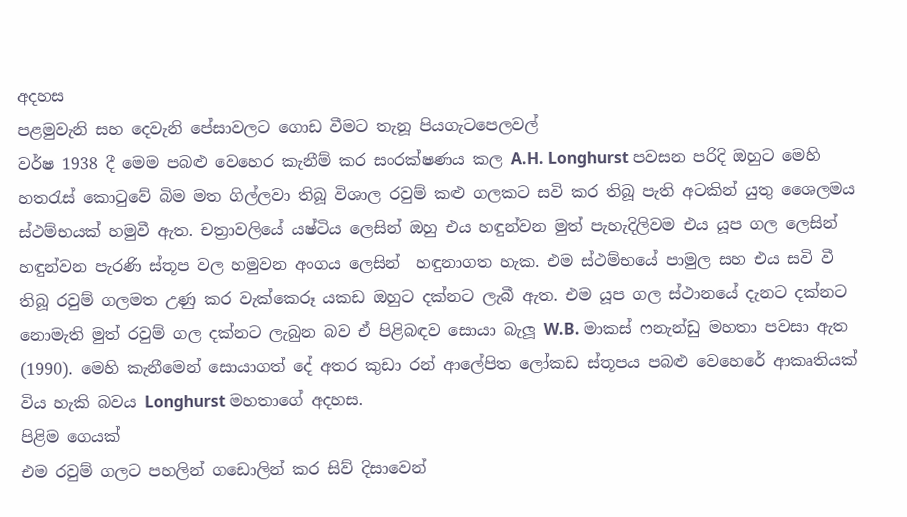අදහස
පළමුවැනි සහ දෙවැනි පේසාවලට ගොඩ වීමට තැනූ පියගැටපෙලවල්
වර්ෂ 1938 දී මෙම පබළු වෙහෙර කැනීම් කර සංරක්ෂණය කල A.H. Longhurst පවසන පරිදි ඔහුට මෙහි හතරැස් කොටුවේ බිම මත ගිල්ලවා තිබූ විශාල රවුම් කළු ගලකට සවි කර තිබූ පැති අටකින් යුතු ශෛලමය ස්ථම්භයක් හමුවී ඇත. චත්‍රාවලියේ යෂ්ටිය ලෙසින් ඔහු එය හඳුන්වන මුත් පැහැදිලිවම එය යූප ගල ලෙසින් හඳුන්වන පැරණි ස්තූප වල හමුවන අංගය ලෙසින්  හඳුනාගත හැක. එම ස්ථම්භයේ පාමුල සහ එය සවි වී තිබූ රවුම් ගලමත උණු කර වැක්කෙරූ යකඩ ඔහුට දක්නට ලැබී ඇත. එම යූප ගල ස්ථානයේ දැනට දක්නට නොමැති මුත් රවුම් ගල දක්නට ලැබුන බව ඒ පිළිබඳව සොයා බැලූ W.B. මාකස් ෆනැන්ඩු මහතා පවසා ඇත (1990). මෙහි කැනීමෙන් සොයාගත් දේ අතර කුඩා රන් ආලේපිත ලෝකඩ ස්තූපය පබළු වෙහෙරේ ආකෘතියක් විය හැකි බවය Longhurst මහතාගේ අදහස.
පිළිම ගෙයක්
එම රවුම් ගලට පහලින් ගඩොලින් කර සිව් දිසාවෙන්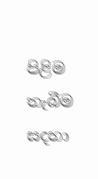පිළිම තැබීම සදහා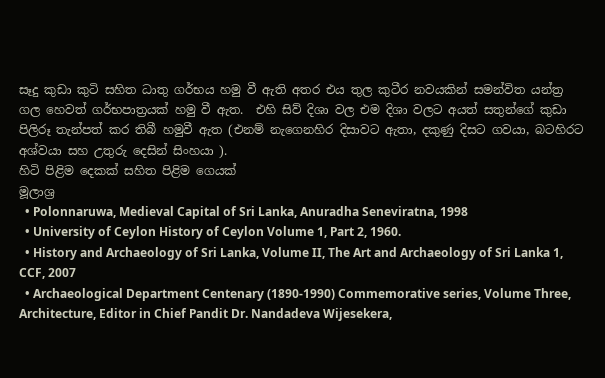සෑදු කුඩා කුටි සහිත ධාතු ගර්භය හමු වී ඇති අතර එය තුල කුටීර නවයකින් සමන්විත යන්ත්‍ර ගල හෙවත් ගර්භපාත්‍රයක් හමු වී ඇත.  එහි සිව් දිශා වල එම දිශා වලට අයත් සතුන්ගේ කුඩා පිලිරූ තැන්පත් කර තිබී හමුවී ඇත (එනම් නැගෙනහිර දිසාවට ඇතා, දකුණු දිසට ගවයා, බටහිරට අශ්වයා සහ උතුරු දෙසින් සිංහයා ).
හිටි පිළිම දෙකක් සහිත පිළිම ගෙයක්
මූලාශ්‍ර
  • Polonnaruwa, Medieval Capital of Sri Lanka, Anuradha Seneviratna, 1998
  • University of Ceylon History of Ceylon Volume 1, Part 2, 1960.
  • History and Archaeology of Sri Lanka, Volume II, The Art and Archaeology of Sri Lanka 1, CCF, 2007
  • Archaeological Department Centenary (1890-1990) Commemorative series, Volume Three, Architecture, Editor in Chief Pandit Dr. Nandadeva Wijesekera,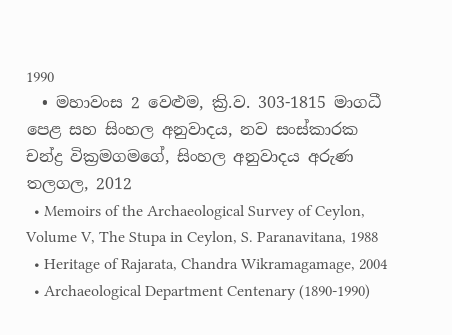1990
  • මහාවංස 2 වෙළුම, ක්‍රි.ව. 303-1815 මාගධී පෙළ සහ සිංහල අනුවාදය, නව සංස්කාරක චන්ද්‍ර වික්‍රමගමගේ, සිංහල අනුවාදය අරුණ තලගල, 2012
  • Memoirs of the Archaeological Survey of Ceylon, Volume V, The Stupa in Ceylon, S. Paranavitana, 1988
  • Heritage of Rajarata, Chandra Wikramagamage, 2004
  • Archaeological Department Centenary (1890-1990)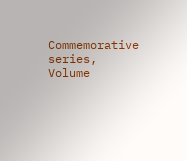Commemorative series, Volume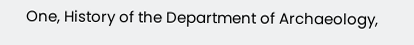One, History of the Department of Archaeology,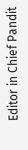Editor in Chief Pandit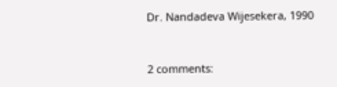Dr. Nandadeva Wijesekera, 1990


2 comments: